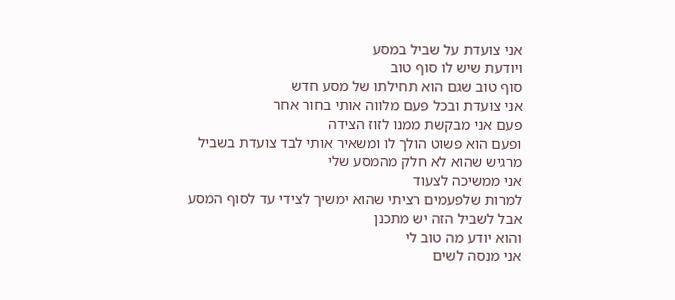אני צועדת על שביל במסע
ויודעת שיש לו סוף טוב
סוף טוב שגם הוא תחילתו של מסע חדש
אני צועדת ובכל פעם מלווה אותי בחור אחר
פעם אני מבקשת ממנו לזוז הצידה
ופעם הוא פשוט הולך לו ומשאיר אותי לבד צועדת בשביל
מרגיש שהוא לא חלק מהמסע שלי
אני ממשיכה לצעוד
למרות שלפעמים רציתי שהוא ימשיך לצידי עד לסוף המסע
אבל לשביל הזה יש מתכנן
והוא יודע מה טוב לי
אני מנסה לשים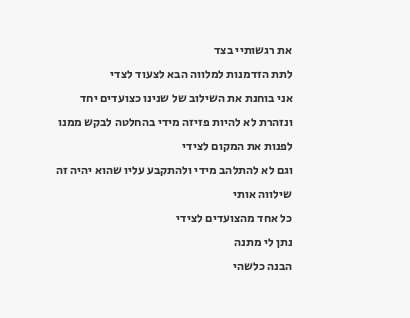את רגשותיי בצד
לתת הזדמנות למלווה הבא לצעוד לצדי
אני בוחנת את השילוב של שנינו כצועדים יחד
ונזהרת לא להיות פזיזה מידי בהחלטה לבקש ממנו לפנות את המקום לצידי
וגם לא להתלהב מידי ולהתקבע עליו שהוא יהיה זה שילווה אותי
כל אחד מהצועדים לצידי
נתן לי מתנה
הבנה כלשהי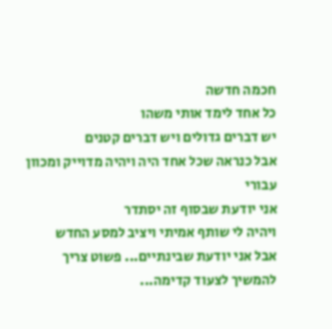חכמה חדשה
כל אחד לימד אותי משהו
יש דברים גדולים ויש דברים קטנים
אבל כנראה שכל אחד היה ויהיה מדוייק ומכוון עבורי
אני יודעת שבסוף זה יסתדר
ויהיה לי שותף אמיתי ויציב למסע החדש
אבל אני יודעת שבינתיים... פשוט צריך להמשיך לצעוד קדימה...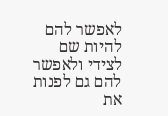לאפשר להם להיות שם לצידי ולאפשר להם גם לפנות את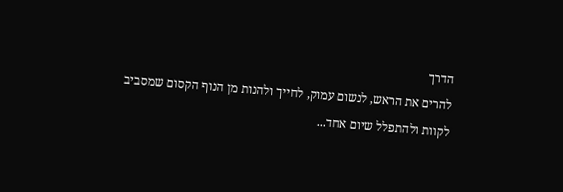הדרך
להרים את הראש, לנשום עמוק, לחייך ולהנות מן הנוף הקסום שמסביב
לקוות ולהתפלל שיום אחד...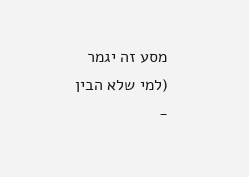מסע זה יגמר
(למי שלא הבין -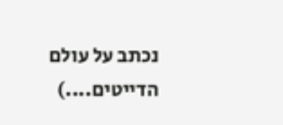נכתב על עולם הדייטים....)